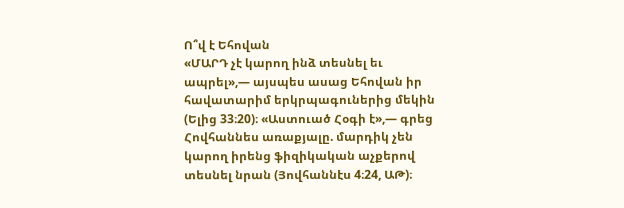Ո՞վ է Եհովան
«ՄԱՐԴ չէ կարող ինձ տեսնել եւ ապրել»,— այսպես ասաց Եհովան իր հավատարիմ երկրպագուներից մեկին (Ելից 33։20)։ «Աստուած Հօգի է»,— գրեց Հովհաննես առաքյալը. մարդիկ չեն կարող իրենց ֆիզիկական աչքերով տեսնել նրան (Յովհաննէս 4։24, ԱԹ)։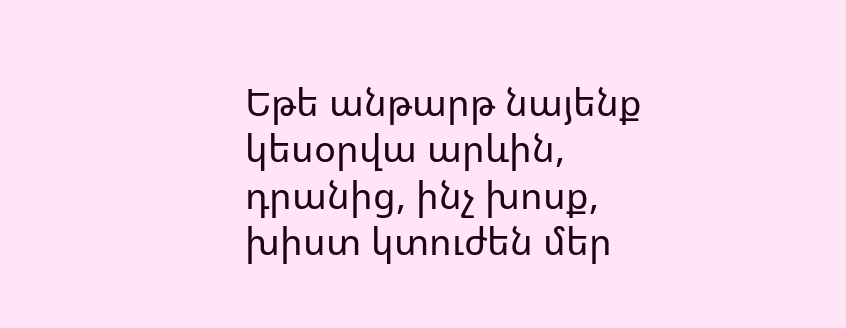Եթե անթարթ նայենք կեսօրվա արևին, դրանից, ինչ խոսք, խիստ կտուժեն մեր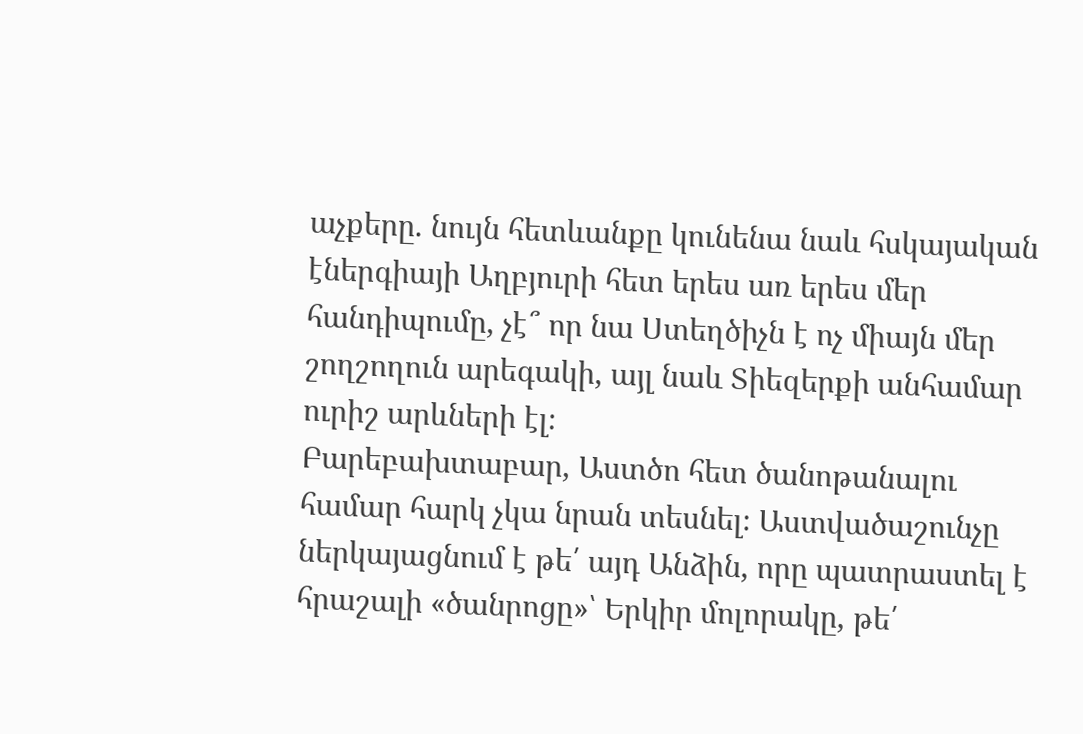աչքերը. նույն հետևանքը կունենա նաև հսկայական էներգիայի Աղբյուրի հետ երես առ երես մեր հանդիպումը, չէ՞ որ նա Ստեղծիչն է ոչ միայն մեր շողշողուն արեգակի, այլ նաև Տիեզերքի անհամար ուրիշ արևների էլ։
Բարեբախտաբար, Աստծո հետ ծանոթանալու համար հարկ չկա նրան տեսնել։ Աստվածաշունչը ներկայացնում է թե՛ այդ Անձին, որը պատրաստել է հրաշալի «ծանրոցը»՝ Երկիր մոլորակը, թե՛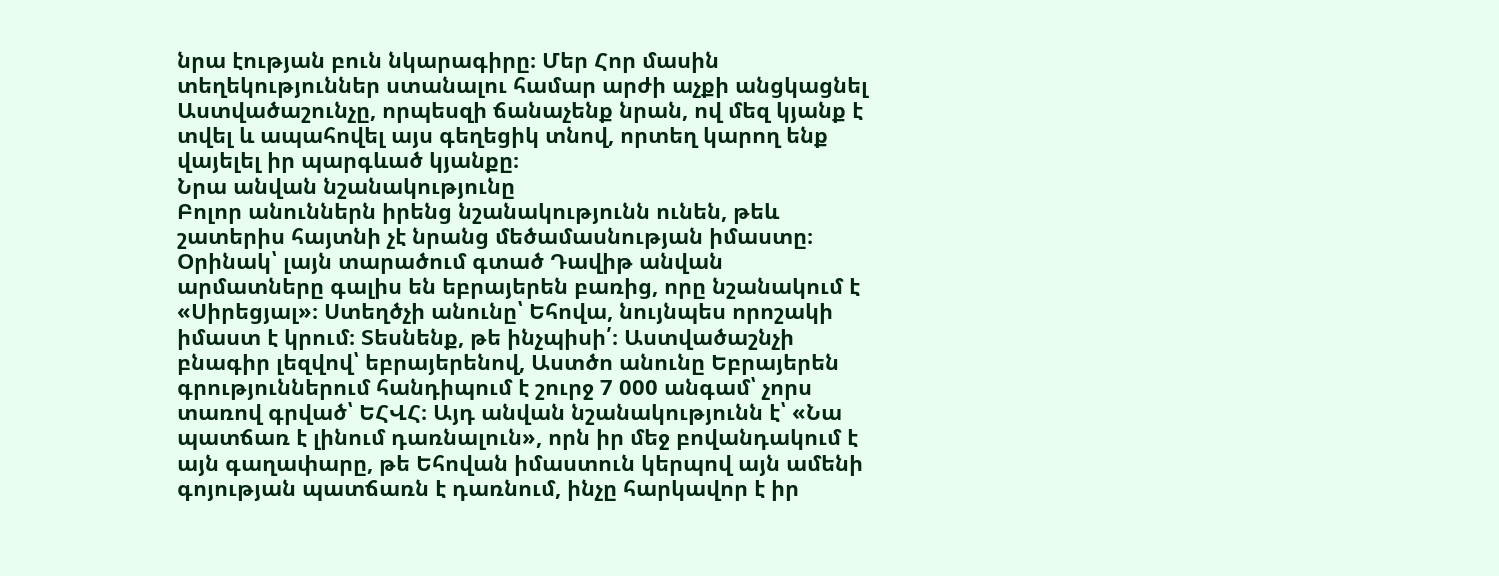նրա էության բուն նկարագիրը։ Մեր Հոր մասին տեղեկություններ ստանալու համար արժի աչքի անցկացնել Աստվածաշունչը, որպեսզի ճանաչենք նրան, ով մեզ կյանք է տվել և ապահովել այս գեղեցիկ տնով, որտեղ կարող ենք վայելել իր պարգևած կյանքը։
Նրա անվան նշանակությունը
Բոլոր անուններն իրենց նշանակությունն ունեն, թեև շատերիս հայտնի չէ նրանց մեծամասնության իմաստը։ Օրինակ՝ լայն տարածում գտած Դավիթ անվան արմատները գալիս են եբրայերեն բառից, որը նշանակում է «Սիրեցյալ»։ Ստեղծչի անունը՝ Եհովա, նույնպես որոշակի իմաստ է կրում։ Տեսնենք, թե ինչպիսի՛։ Աստվածաշնչի բնագիր լեզվով՝ եբրայերենով, Աստծո անունը Եբրայերեն գրություններում հանդիպում է շուրջ 7 000 անգամ՝ չորս տառով գրված՝ ԵՀՎՀ։ Այդ անվան նշանակությունն է՝ «Նա պատճառ է լինում դառնալուն», որն իր մեջ բովանդակում է այն գաղափարը, թե Եհովան իմաստուն կերպով այն ամենի գոյության պատճառն է դառնում, ինչը հարկավոր է իր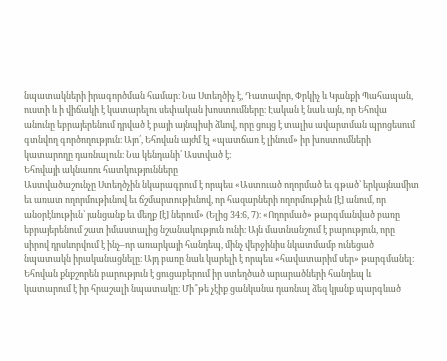նպատակների իրագործման համար։ Նա Ստեղծիչ է, Դատավոր, Փրկիչ և Կյանքի Պահապան, ուստի և ի վիճակի է կատարելու սեփական խոստումները։ Էական է նաև այն, որ Եհովա անունը եբրայերենում դրված է բայի այնպիսի ձևով, որը ցույց է տալիս ավարտման պրոցեսում գտնվող գործողություն։ Այո՛, Եհովան այժմ էլ «պատճառ է լինում» իր խոստումների կատարողը դառնալուն։ Նա կենդանի՛ Աստված է։
Եհովայի ակնառու հատկությունները
Աստվածաշունչը Ստեղծչին նկարագրում է որպես «Աստուած ողորմած եւ գթած՝ երկայնամիտ եւ առատ ողորմութիւնով եւ ճշմարտութիւնով, որ հազարների ողորմութիւն [է] անում, որ անօրէնութիւն՝ յանցանք եւ մեղք [է] ներում» (Ելից 34։6, 7)։ «Ողորմած» թարգմանված բառը եբրայերենում շատ իմաստալից նշանակություն ունի։ Այն մատնանշում է բարություն, որը սիրով դրսևորվում է ինչ–որ առարկայի հանդեպ, մինչ վերջինիս նկատմամբ ունեցած նպատակն իրականացնելը։ Այդ բառը նաև կարելի է որպես «հավատարիմ սեր» թարգմանել։ Եհովան քնքշորեն բարություն է ցուցաբերում իր ստեղծած արարածների հանդեպ և կատարում է իր հրաշալի նպատակը։ Մի՞թե չէիք ցանկանա դառնալ ձեզ կյանք պարգևած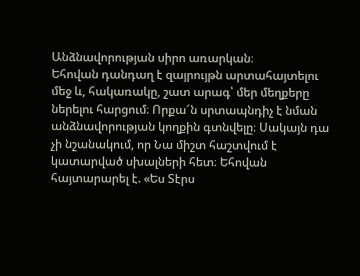Անձնավորության սիրո առարկան։
Եհովան դանդաղ է զայրույթն արտահայտելու մեջ և, հակառակը, շատ արագ՝ մեր մեղքերը ներելու հարցում։ Որքա՜ն սրտապնդիչ է նման անձնավորության կողքին գտնվելը։ Սակայն դա չի նշանակում, որ Նա միշտ հաշտվում է կատարված սխալների հետ։ Եհովան հայտարարել է. «Ես Տէրս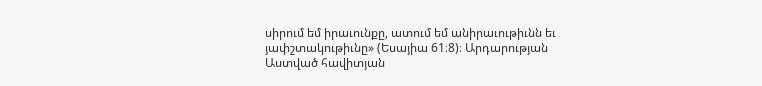սիրում եմ իրաւունքը, ատում եմ անիրաւութիւնն եւ յափշտակութիւնը» (Եսայիա 61։8)։ Արդարության Աստված հավիտյան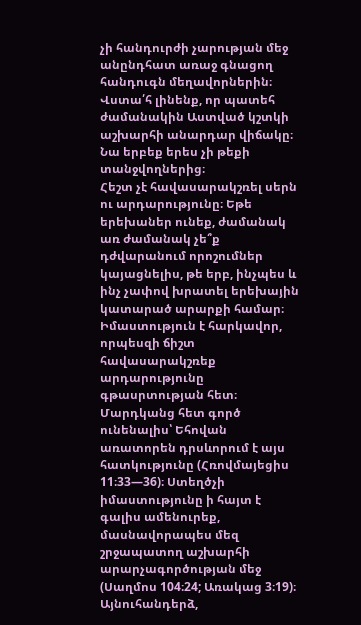չի հանդուրժի չարության մեջ անընդհատ առաջ գնացող հանդուգն մեղավորներին։ Վստա՛հ լինենք, որ պատեհ ժամանակին Աստված կշտկի աշխարհի անարդար վիճակը։ Նա երբեք երես չի թեքի տանջվողներից։
Հեշտ չէ հավասարակշռել սերն ու արդարությունը։ Եթե երեխաներ ունեք, ժամանակ առ ժամանակ չե՞ք դժվարանում որոշումներ կայացնելիս, թե երբ, ինչպես և ինչ չափով խրատել երեխային կատարած արարքի համար։ Իմաստություն է հարկավոր, որպեսզի ճիշտ հավասարակշռեք արդարությունը գթասրտության հետ։ Մարդկանց հետ գործ ունենալիս՝ Եհովան առատորեն դրսևորում է այս հատկությունը (Հռովմայեցիս 11։33—36)։ Ստեղծչի իմաստությունը ի հայտ է գալիս ամենուրեք, մասնավորապես մեզ շրջապատող աշխարհի արարչագործության մեջ (Սաղմոս 104։24; Առակաց 3։19)։
Այնուհանդերձ,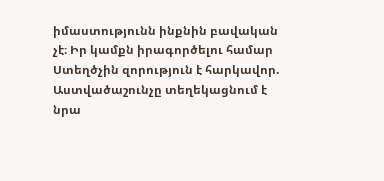իմաստությունն ինքնին բավական չէ։ Իր կամքն իրագործելու համար Ստեղծչին զորություն է հարկավոր. Աստվածաշունչը տեղեկացնում է նրա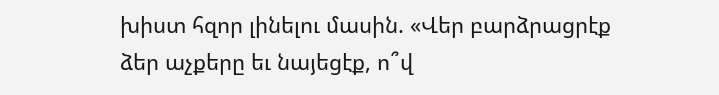խիստ հզոր լինելու մասին. «Վեր բարձրացրէք ձեր աչքերը եւ նայեցէք, ո՞վ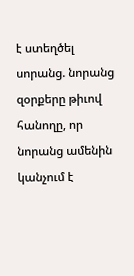է ստեղծել սորանց. նորանց զօրքերը թիւով հանողը, որ նորանց ամենին կանչում է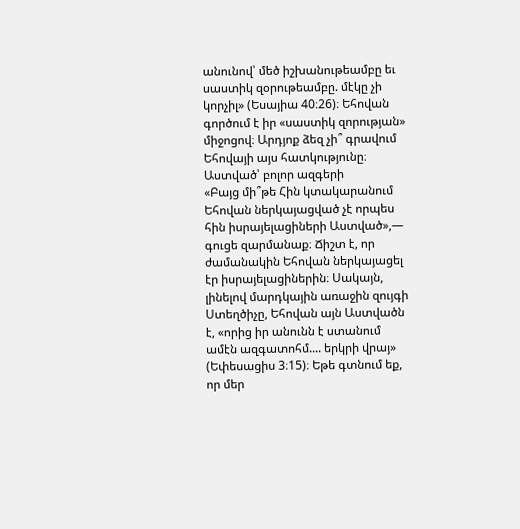անունով՝ մեծ իշխանութեամբը եւ սաստիկ զօրութեամբը. մէկը չի կորչիլ» (Եսայիա 40։26)։ Եհովան գործում է իր «սաստիկ զորության» միջոցով։ Արդյոք ձեզ չի՞ գրավում Եհովայի այս հատկությունը։
Աստված՝ բոլոր ազգերի
«Բայց մի՞թե Հին կտակարանում Եհովան ներկայացված չէ որպես հին իսրայելացիների Աստված»,— գուցե զարմանաք։ Ճիշտ է, որ ժամանակին Եհովան ներկայացել էր իսրայելացիներին։ Սակայն, լինելով մարդկային առաջին զույգի Ստեղծիչը, Եհովան այն Աստվածն է, «որից իր անունն է ստանում ամէն ազգատոհմ.... երկրի վրայ» (Եփեսացիս 3։15)։ Եթե գտնում եք, որ մեր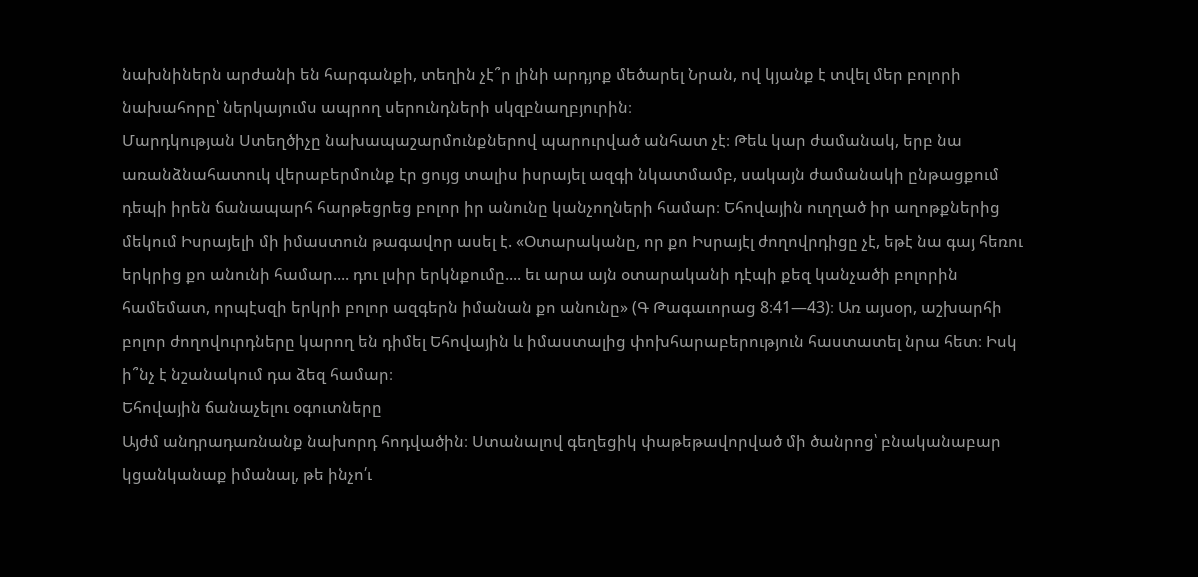նախնիներն արժանի են հարգանքի, տեղին չէ՞ր լինի արդյոք մեծարել Նրան, ով կյանք է տվել մեր բոլորի նախահորը՝ ներկայումս ապրող սերունդների սկզբնաղբյուրին։
Մարդկության Ստեղծիչը նախապաշարմունքներով պարուրված անհատ չէ։ Թեև կար ժամանակ, երբ նա առանձնահատուկ վերաբերմունք էր ցույց տալիս իսրայել ազգի նկատմամբ, սակայն ժամանակի ընթացքում դեպի իրեն ճանապարհ հարթեցրեց բոլոր իր անունը կանչողների համար։ Եհովային ուղղած իր աղոթքներից մեկում Իսրայելի մի իմաստուն թագավոր ասել է. «Օտարականը, որ քո Իսրայէլ ժողովրդիցը չէ, եթէ նա գայ հեռու երկրից քո անունի համար.... դու լսիր երկնքումը.... եւ արա այն օտարականի դէպի քեզ կանչածի բոլորին համեմատ, որպէսզի երկրի բոլոր ազգերն իմանան քո անունը» (Գ Թագաւորաց 8։41—43)։ Առ այսօր, աշխարհի բոլոր ժողովուրդները կարող են դիմել Եհովային և իմաստալից փոխհարաբերություն հաստատել նրա հետ։ Իսկ ի՞նչ է նշանակում դա ձեզ համար։
Եհովային ճանաչելու օգուտները
Այժմ անդրադառնանք նախորդ հոդվածին։ Ստանալով գեղեցիկ փաթեթավորված մի ծանրոց՝ բնականաբար կցանկանաք իմանալ, թե ինչո՛ւ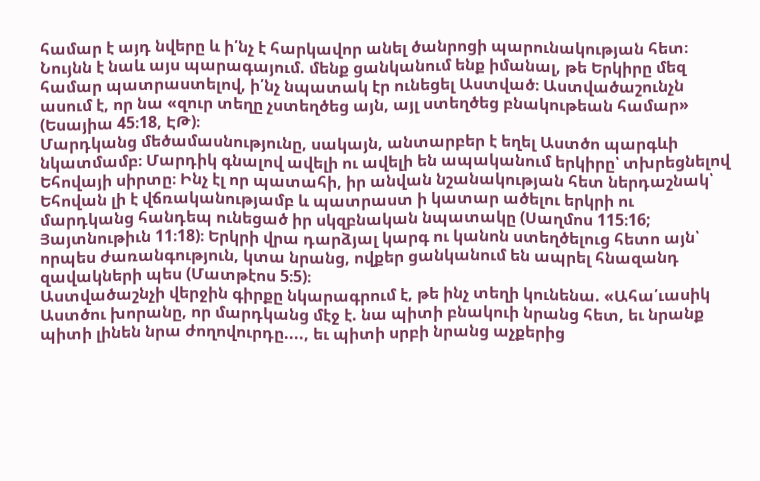համար է այդ նվերը և ի՛նչ է հարկավոր անել ծանրոցի պարունակության հետ։ Նույնն է նաև այս պարագայում. մենք ցանկանում ենք իմանալ, թե Երկիրը մեզ համար պատրաստելով, ի՛նչ նպատակ էր ունեցել Աստված։ Աստվածաշունչն ասում է, որ նա «զուր տեղը չստեղծեց այն, այլ ստեղծեց բնակութեան համար» (Եսայիա 45։18, ԷԹ)։
Մարդկանց մեծամասնությունը, սակայն, անտարբեր է եղել Աստծո պարգևի նկատմամբ։ Մարդիկ գնալով ավելի ու ավելի են ապականում երկիրը՝ տխրեցնելով Եհովայի սիրտը։ Ինչ էլ որ պատահի, իր անվան նշանակության հետ ներդաշնակ՝ Եհովան լի է վճռականությամբ և պատրաստ ի կատար ածելու երկրի ու մարդկանց հանդեպ ունեցած իր սկզբնական նպատակը (Սաղմոս 115։16; Յայտնութիւն 11։18)։ Երկրի վրա դարձյալ կարգ ու կանոն ստեղծելուց հետո այն՝ որպես ժառանգություն, կտա նրանց, ովքեր ցանկանում են ապրել հնազանդ զավակների պես (Մատթէոս 5։5)։
Աստվածաշնչի վերջին գիրքը նկարագրում է, թե ինչ տեղի կունենա. «Ահա՛ւասիկ Աստծու խորանը, որ մարդկանց մէջ է. նա պիտի բնակուի նրանց հետ, եւ նրանք պիտի լինեն նրա ժողովուրդը...., եւ պիտի սրբի նրանց աչքերից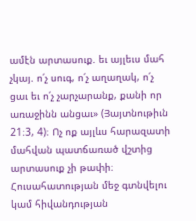ամէն արտասուք. եւ այլեւս մահ չկայ. ո՛չ սուգ, ո՛չ աղաղակ, ո՛չ ցաւ եւ ո՛չ չարչարանք, քանի որ առաջինն անցաւ» (Յայտնութիւն 21։3, 4)։ Ոչ ոք այլևս հարազատի մահվան պատճառած վշտից արտասուք չի թափի։ Հուսահատության մեջ գտնվելու կամ հիվանդության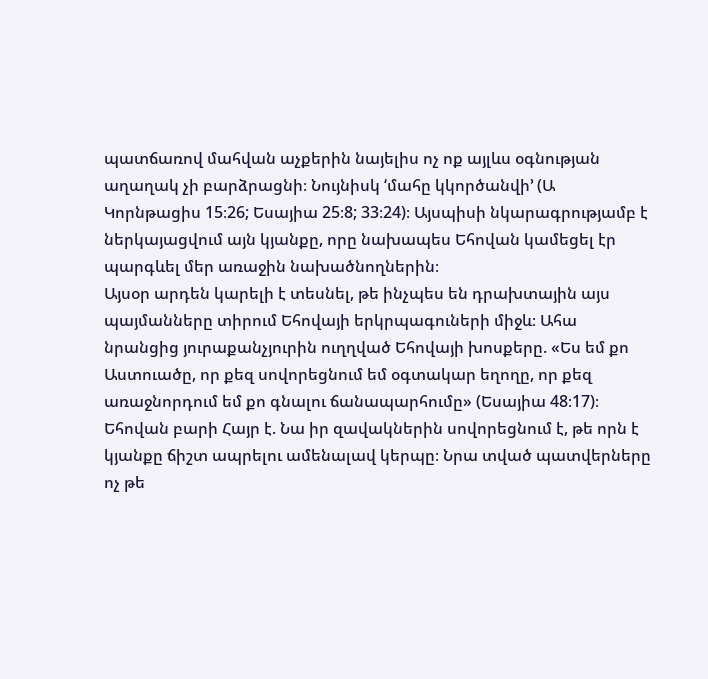պատճառով մահվան աչքերին նայելիս ոչ ոք այլևս օգնության աղաղակ չի բարձրացնի։ Նույնիսկ ‘մահը կկործանվի’ (Ա Կորնթացիս 15։26; Եսայիա 25։8; 33։24)։ Այսպիսի նկարագրությամբ է ներկայացվում այն կյանքը, որը նախապես Եհովան կամեցել էր պարգևել մեր առաջին նախածնողներին։
Այսօր արդեն կարելի է տեսնել, թե ինչպես են դրախտային այս պայմանները տիրում Եհովայի երկրպագուների միջև։ Ահա նրանցից յուրաքանչյուրին ուղղված Եհովայի խոսքերը. «Ես եմ քո Աստուածը, որ քեզ սովորեցնում եմ օգտակար եղողը, որ քեզ առաջնորդում եմ քո գնալու ճանապարհումը» (Եսայիա 48։17)։ Եհովան բարի Հայր է. Նա իր զավակներին սովորեցնում է, թե որն է կյանքը ճիշտ ապրելու ամենալավ կերպը։ Նրա տված պատվերները ոչ թե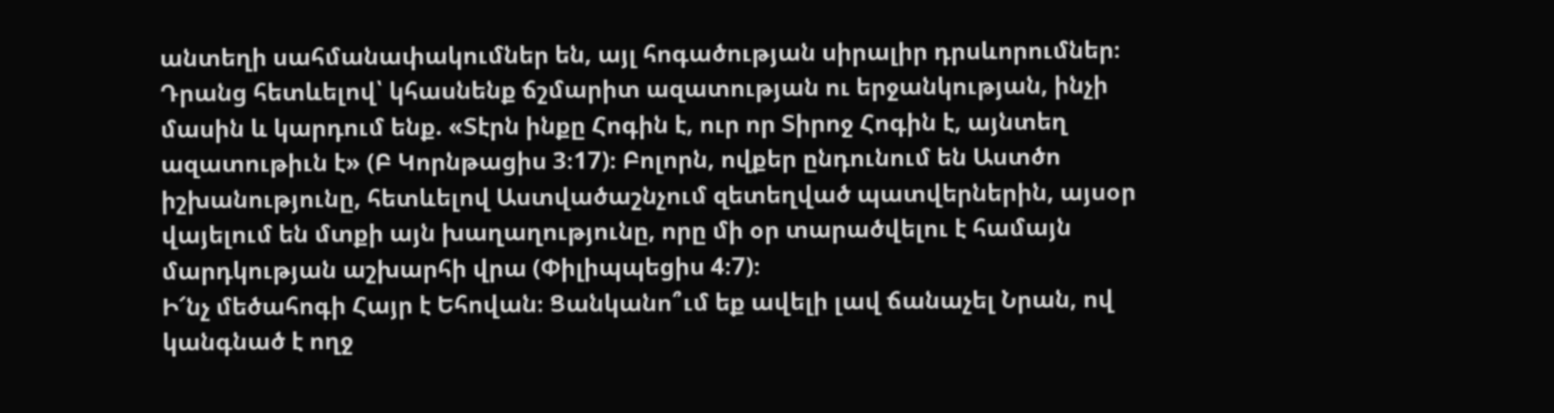անտեղի սահմանափակումներ են, այլ հոգածության սիրալիր դրսևորումներ։ Դրանց հետևելով՝ կհասնենք ճշմարիտ ազատության ու երջանկության, ինչի մասին և կարդում ենք. «Տէրն ինքը Հոգին է, ուր որ Տիրոջ Հոգին է, այնտեղ ազատութիւն է» (Բ Կորնթացիս 3։17)։ Բոլորն, ովքեր ընդունում են Աստծո իշխանությունը, հետևելով Աստվածաշնչում զետեղված պատվերներին, այսօր վայելում են մտքի այն խաղաղությունը, որը մի օր տարածվելու է համայն մարդկության աշխարհի վրա (Փիլիպպեցիս 4։7)։
Ի՜նչ մեծահոգի Հայր է Եհովան։ Ցանկանո՞ւմ եք ավելի լավ ճանաչել Նրան, ով կանգնած է ողջ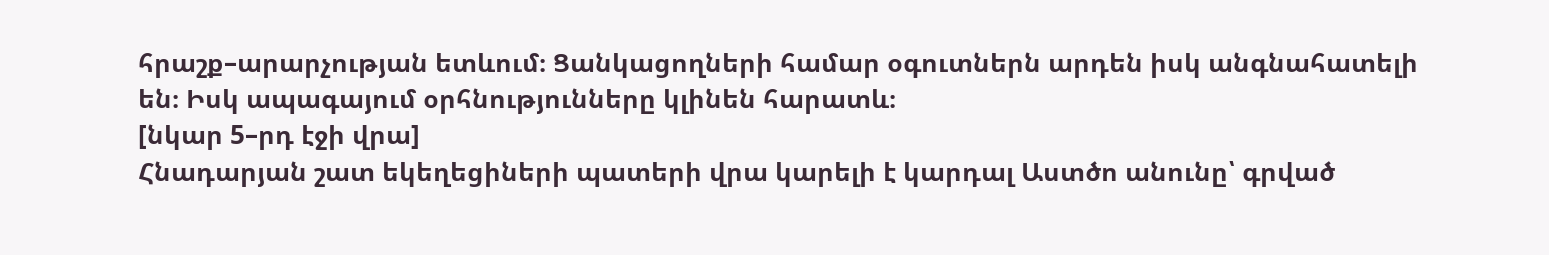հրաշք–արարչության ետևում։ Ցանկացողների համար օգուտներն արդեն իսկ անգնահատելի են։ Իսկ ապագայում օրհնությունները կլինեն հարատև։
[նկար 5–րդ էջի վրա]
Հնադարյան շատ եկեղեցիների պատերի վրա կարելի է կարդալ Աստծո անունը՝ գրված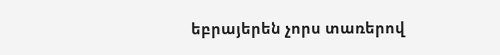եբրայերեն չորս տառերով